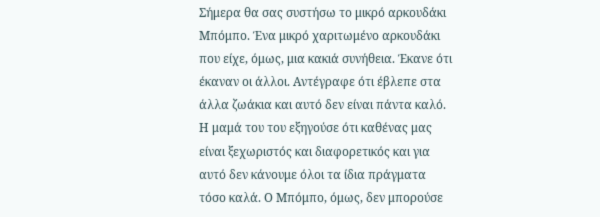Σήμερα θα σας συστήσω το μικρό αρκουδάκι Μπόμπο. Ένα μικρό χαριτωμένο αρκουδάκι που είχε, όμως, μια κακιά συνήθεια. Έκανε ότι έκαναν οι άλλοι. Αντέγραφε ότι έβλεπε στα άλλα ζωάκια και αυτό δεν είναι πάντα καλό.
Η μαμά του του εξηγούσε ότι καθένας μας είναι ξεχωριστός και διαφορετικός και για αυτό δεν κάνουμε όλοι τα ίδια πράγματα τόσο καλά. Ο Μπόμπο, όμως, δεν μπορούσε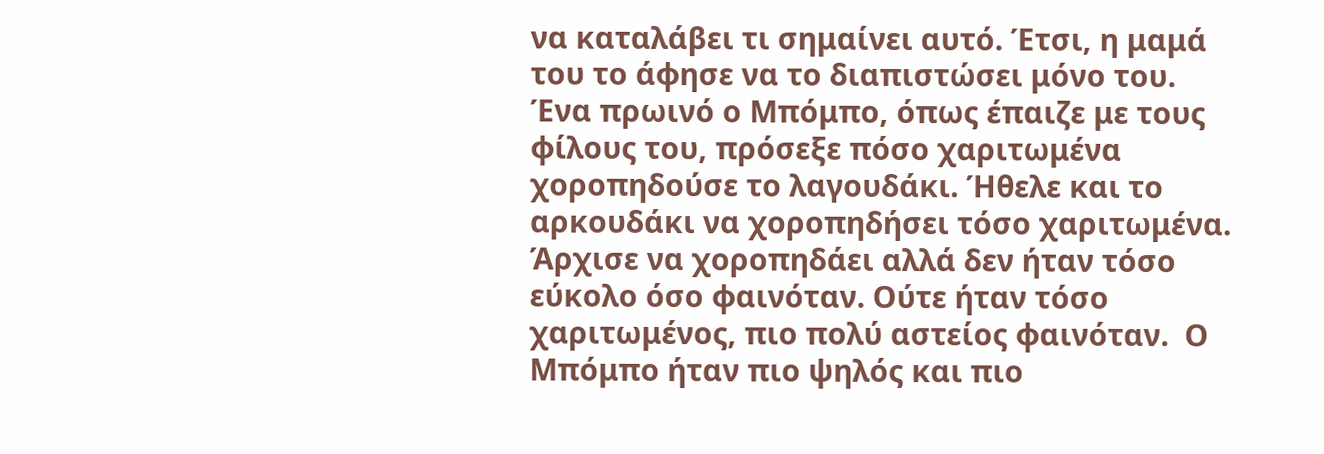να καταλάβει τι σημαίνει αυτό. Έτσι, η μαμά του το άφησε να το διαπιστώσει μόνο του.
Ένα πρωινό ο Μπόμπο, όπως έπαιζε με τους φίλους του, πρόσεξε πόσο χαριτωμένα χοροπηδούσε το λαγουδάκι. Ήθελε και το αρκουδάκι να χοροπηδήσει τόσο χαριτωμένα. Άρχισε να χοροπηδάει αλλά δεν ήταν τόσο εύκολο όσο φαινόταν. Ούτε ήταν τόσο χαριτωμένος, πιο πολύ αστείος φαινόταν.  Ο Μπόμπο ήταν πιο ψηλός και πιο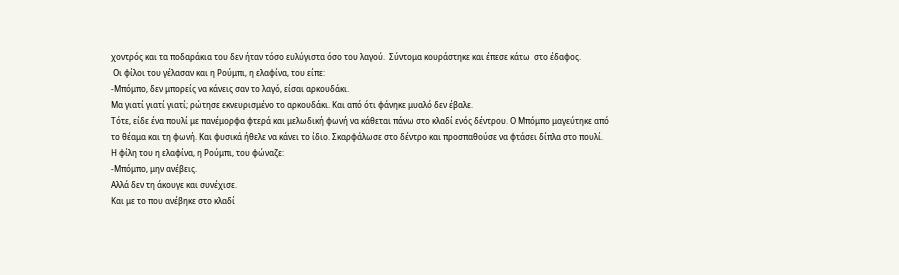χοντρός και τα ποδαράκια του δεν ήταν τόσο ευλύγιστα όσο του λαγού.  Σύντομα κουράστηκε και έπεσε κάτω  στο έδαφος.
 Οι φίλοι του γέλασαν και η Ρούμπι, η ελαφίνα, του είπε:
-Μπόμπο, δεν μπορείς να κάνεις σαν το λαγό, είσαι αρκουδάκι.
Μα γιατί γιατί γιατί; ρώτησε εκνευρισμένο το αρκουδάκι. Και από ότι φάνηκε μυαλό δεν έβαλε.
Τότε, είδε ένα πουλί με πανέμορφα φτερά και μελωδική φωνή να κάθεται πάνω στο κλαδί ενός δέντρου. Ο Μπόμπο μαγεύτηκε από το θέαμα και τη φωνή. Και φυσικά ήθελε να κάνει το ίδιο. Σκαρφάλωσε στο δέντρο και προσπαθούσε να φτάσει δίπλα στο πουλί.
Η φίλη του η ελαφίνα, η Ρούμπι, του φώναζε:
-Μπόμπο, μην ανέβεις.
Αλλά δεν τη άκουγε και συνέχισε.
Και με το που ανέβηκε στο κλαδί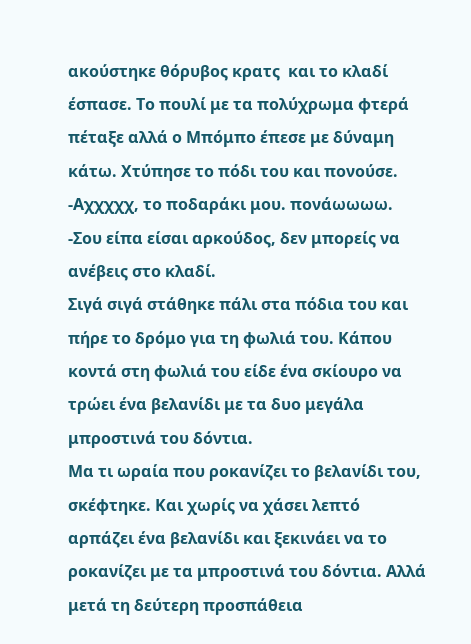ακούστηκε θόρυβος κρατς  και το κλαδί έσπασε. Το πουλί με τα πολύχρωμα φτερά πέταξε αλλά ο Μπόμπο έπεσε με δύναμη κάτω. Χτύπησε το πόδι του και πονούσε.
-Αχχχχχ, το ποδαράκι μου. πονάωωωω.
-Σου είπα είσαι αρκούδος, δεν μπορείς να ανέβεις στο κλαδί.
Σιγά σιγά στάθηκε πάλι στα πόδια του και πήρε το δρόμο για τη φωλιά του. Κάπου κοντά στη φωλιά του είδε ένα σκίουρο να τρώει ένα βελανίδι με τα δυο μεγάλα μπροστινά του δόντια.
Μα τι ωραία που ροκανίζει το βελανίδι του, σκέφτηκε. Και χωρίς να χάσει λεπτό αρπάζει ένα βελανίδι και ξεκινάει να το ροκανίζει με τα μπροστινά του δόντια. Αλλά μετά τη δεύτερη προσπάθεια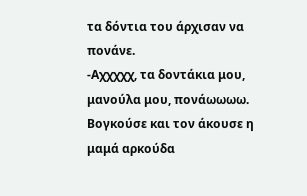τα δόντια του άρχισαν να πονάνε.
-Αχχχχχ, τα δοντάκια μου, μανούλα μου, πονάωωωω.  Βογκούσε και τον άκουσε η μαμά αρκούδα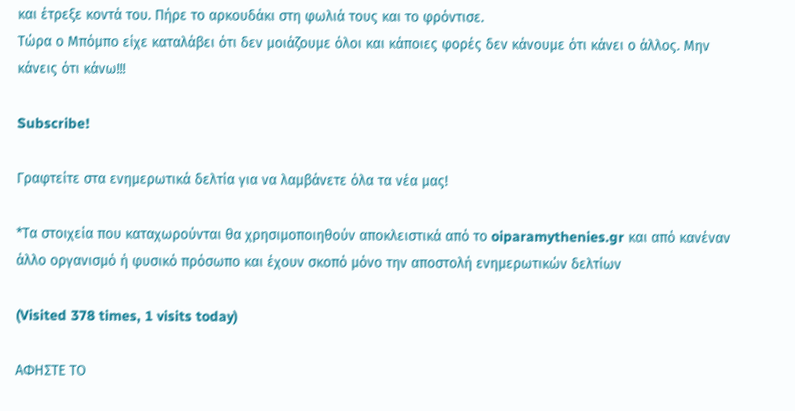και έτρεξε κοντά του. Πήρε το αρκουδάκι στη φωλιά τους και το φρόντισε.
Τώρα ο Μπόμπο είχε καταλάβει ότι δεν μοιάζουμε όλοι και κάποιες φορές δεν κάνουμε ότι κάνει ο άλλος. Μην κάνεις ότι κάνω!!!

Subscribe!

Γραφτείτε στα ενημερωτικά δελτία για να λαμβάνετε όλα τα νέα μας!

*Τα στοιχεία που καταχωρούνται θα χρησιμοποιηθούν αποκλειστικά από το oiparamythenies.gr και από κανέναν άλλο οργανισμό ή φυσικό πρόσωπο και έχουν σκοπό μόνο την αποστολή ενημερωτικών δελτίων

(Visited 378 times, 1 visits today)

ΑΦΗΣΤΕ ΤΟ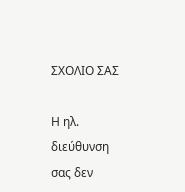ΣΧΟΛΙΟ ΣΑΣ

Η ηλ. διεύθυνση σας δεν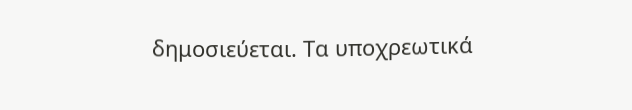δημοσιεύεται. Τα υποχρεωτικά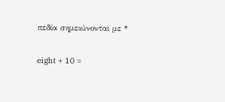πεδία σημειώνονται με *

eight + 10 =